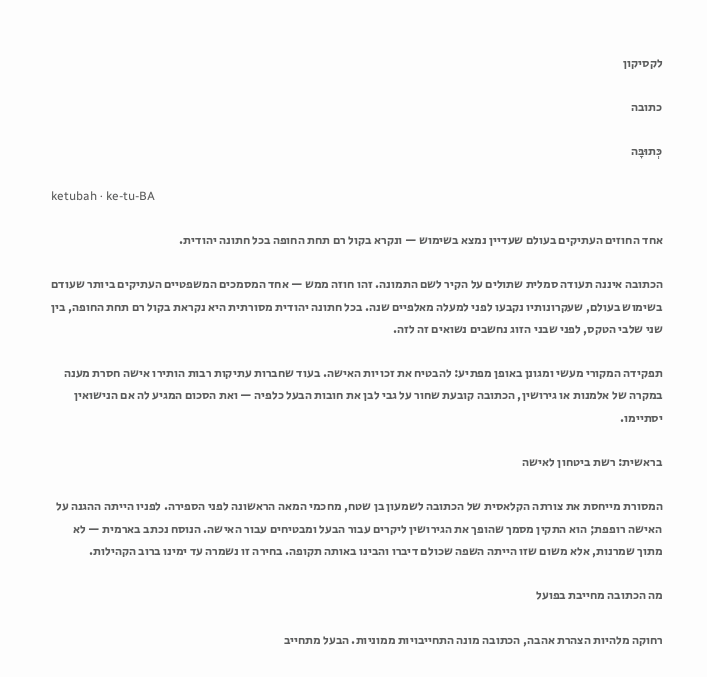לקסיקון

כתובה

כְּתוּבָּה

ketubah · ke-tu-BA

אחד החוזים העתיקים בעולם שעדיין נמצא בשימוש — ונקרא בקול רם תחת החופה בכל חתונה יהודית.

הכתובה איננה תעודה סמלית שתולים על הקיר לשם התמונה. זהו חוזה ממש — אחד המסמכים המשפטיים העתיקים ביותר שעודם בשימוש בעולם, שעקרונותיו נקבעו לפני למעלה מאלפיים שנה. בכל חתונה יהודית מסורתית היא נקראת בקול רם תחת החופה, בין שני שלבי הטקס, לפני שבני הזוג נחשבים נשואים זה לזה.

תפקידה המקורי מעשי ומגונן באופן מפתיע: להבטיח את זכויות האישה. בעוד שחברות עתיקות רבות הותירו אישה חסרת מענה במקרה של אלמנות או גירושין, הכתובה קובעת שחור על גבי לבן את חובות הבעל כלפיה — ואת הסכום המגיע לה אם הנישואין יסתיימו.

בראשית: רשת ביטחון לאישה

המסורת מייחסת את צורתה הקלאסית של הכתובה לשמעון בן שטח, מחכמי המאה הראשונה לפני הספירה. לפניו הייתה ההגנה על האישה רופפת; הוא התקין מסמך שהופך את הגירושין ליקרים עבור הבעל ומבטיחים עבור האישה. הנוסח נכתב בארמית — לא מתוך שמרנות, אלא משום שזו הייתה השפה שכולם דיברו והבינו באותה תקופה. בחירה זו נשמרה עד ימינו ברוב הקהילות.

מה הכתובה מחייבת בפועל

רחוקה מלהיות הצהרת אהבה, הכתובה מונה התחייבויות ממוניות. הבעל מתחייב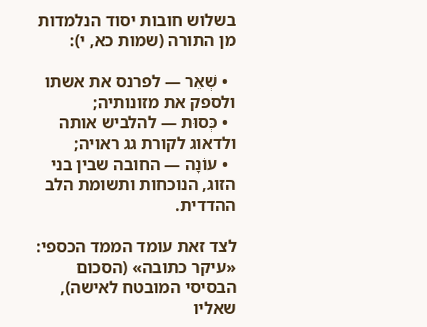בשלוש חובות יסוד הנלמדות מן התורה (שמות כא, י):

  • שְׁאֵר — לפרנס את אשתו ולספק את מזונותיה;
  • כְּסוּת — להלביש אותה ולדאוג לקורת גג ראויה;
  • עוֹנָה — החובה שבין בני הזוג, הנוכחות ותשומת הלב ההדדית.

לצד זאת עומד הממד הכספי: «עיקר כתובה» (הסכום הבסיסי המובטח לאישה), שאליו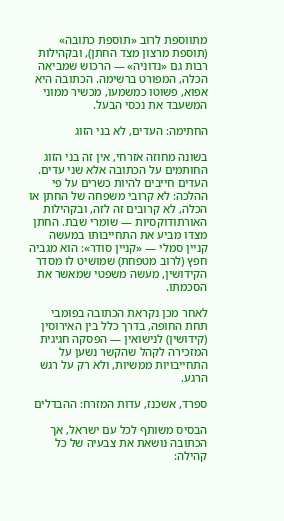מתווספת לרוב «תוספת כתובה» (תוספת מרצון מצד החתן), ובקהילות רבות גם «נדוניה» — הרכוש שמביאה הכלה, המפורט ברשימה. הכתובה היא אפוא, פשוטו כמשמעו, מכשיר ממוני המשעבד את נכסי הבעל.

החתימה: העדים, לא בני הזוג

בשונה מחוזה אזרחי, אין זה בני הזוג החותמים על הכתובה אלא שני עדים. העדים חייבים להיות כשרים על פי ההלכה: לא קרובי משפחה של החתן או הכלה, לא קרובים זה לזה, ובקהילות האורתודוקסיות — שומרי שבת. החתן מצדו מביע את התחייבותו במעשה קניין סמלי — «קניין סודר»: הוא מגביה חפץ (לרוב מטפחת) שמושיט לו מסדר הקידושין, מעשה משפטי שמאשר את הסכמתו.

לאחר מכן נקראת הכתובה בפומבי תחת החופה, בדרך כלל בין האירוסין (קידושין) לנישואין — הפסקה חגיגית המזכירה לקהל שהקשר נשען על התחייבויות ממשיות, ולא רק על רגש הרגע.

ספרד, אשכנז, עדות המזרח: ההבדלים

הבסיס משותף לכל עם ישראל, אך הכתובה נושאת את צבעיה של כל קהילה: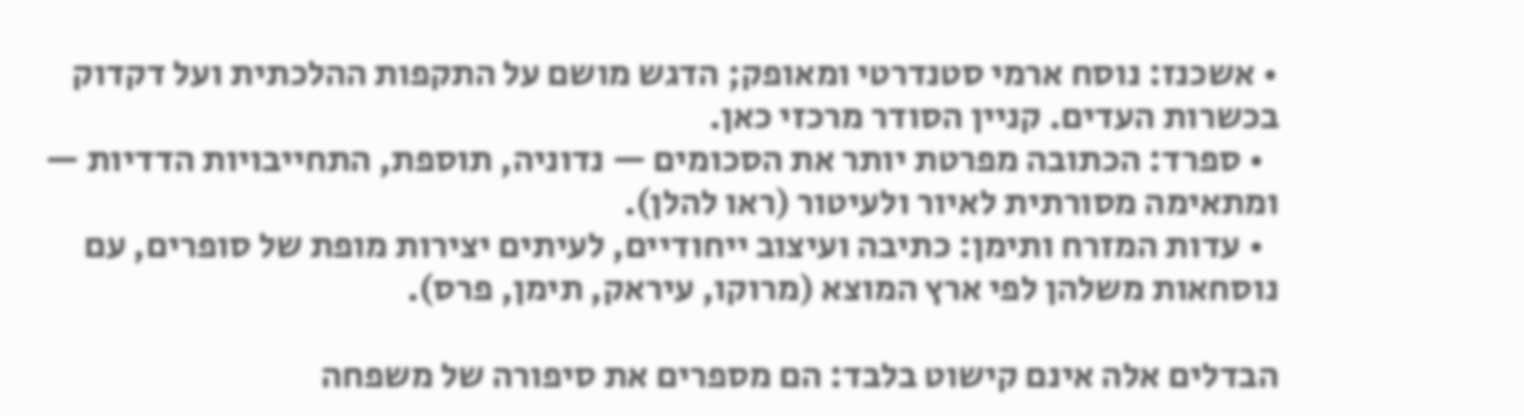• אשכנז: נוסח ארמי סטנדרטי ומאופק; הדגש מושם על התקפות ההלכתית ועל דקדוק בכשרות העדים. קניין הסודר מרכזי כאן.
  • ספרד: הכתובה מפרטת יותר את הסכומים — נדוניה, תוספת, התחייבויות הדדיות — ומתאימה מסורתית לאיור ולעיטור (ראו להלן).
  • עדות המזרח ותימן: כתיבה ועיצוב ייחודיים, לעיתים יצירות מופת של סופרים, עם נוסחאות משלהן לפי ארץ המוצא (מרוקו, עיראק, תימן, פרס).

הבדלים אלה אינם קישוט בלבד: הם מספרים את סיפורה של משפחה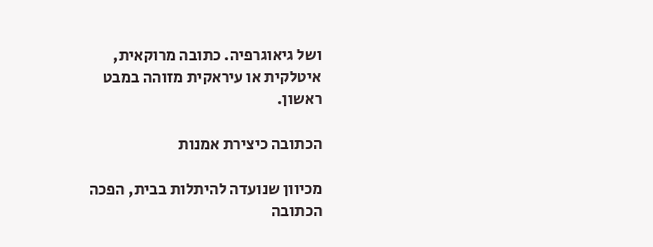ושל גיאוגרפיה. כתובה מרוקאית, איטלקית או עיראקית מזוהה במבט ראשון.

הכתובה כיצירת אמנות

מכיוון שנועדה להיתלות בבית, הפכה הכתובה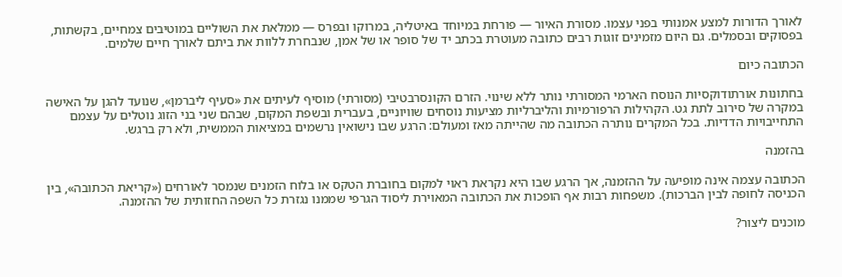לאורך הדורות למצע אמנותי בפני עצמו. מסורת האיור — פורחת במיוחד באיטליה, במרוקו ובפרס — ממלאת את השוליים במוטיבים צמחיים, בקשתות, בפסוקים ובסמלים. גם היום מזמינים זוגות רבים כתובה מעוטרת בכתב יד של סופר או של אמן, שנבחרת ללוות את ביתם לאורך חיים שלמים.

הכתובה כיום

בחתונות אורתודוקסיות הנוסח הארמי המסורתי נותר ללא שינוי. הזרם הקונסרבטיבי (מסורתי) מוסיף לעיתים את «סעיף ליברמן», שנועד להגן על האישה במקרה של סירוב לתת גט. הקהילות הרפורמיות והליברליות מציעות נוסחים שוויוניים, בעברית ובשפת המקום, שבהם שני בני הזוג נוטלים על עצמם התחייבויות הדדיות. בכל המקרים נותרה הכתובה מה שהייתה מאז ומעולם: הרגע שבו נישואין נרשמים במציאות הממשית, ולא רק ברגש.

בהזמנה

הכתובה עצמה אינה מופיעה על ההזמנה, אך הרגע שבו היא נקראת ראוי למקום בחוברת הטקס או בלוח הזמנים שנמסר לאורחים («קריאת הכתובה», בין הכניסה לחופה לבין הברכות). משפחות רבות אף הופכות את הכתובה המאוירת ליסוד הגרפי שממנו נגזרת כל השפה החזותית של ההזמנה.

מוכנים ליצור?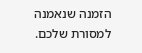הזמנה שנאמנה
למסורת שלכם.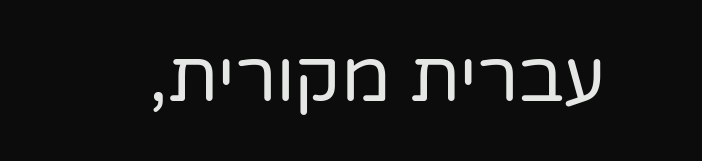עברית מקורית,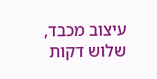עיצוב מכבד, שלוש דקות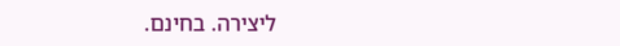ליצירה. בחינם.